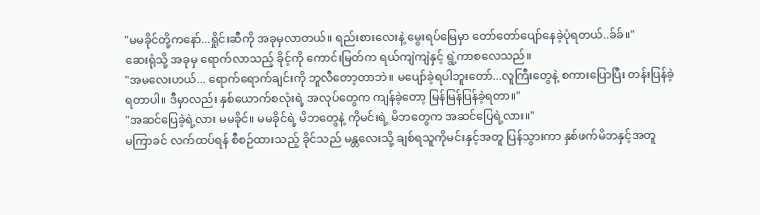"မမခိုင်တို့ကနော်...ရှိုင်းဆီကို အခုမှလာတယ်။ ရည်းစားလေးနဲ့ မွေးရပ်မြေမှာ တော်တော်ပျော်နေခဲ့ပုံရတယ်..ခ်ခ်။"
ဆေးရုံသို့ အခုမှ ရောက်လာသည့် ခိုင့်ကို ကောင်းမြတ်က ရယ်ကျဲကျဲနှင့် ရွဲ့ကာစလေသည်။
"အမလေးဟယ်... ရောက်ရောက်ချင်းကို ဘူလီတော့တာဘဲ။ မပျော်ခဲ့ရပါဘူးတော်...လူကြီးတွေနဲ့ စကားပြောပြီး တန်းပြန်ခဲ့ရတာပါ။ ဒီမှာလည်း နှစ်ယောက်စလုံးရဲ့ အလုပ်တွေက ကျန်ခဲ့တော့ မြန်မြန်ပြန်ခဲ့ရတာ။"
"အဆင်ပြေခဲ့ရဲ့လား မမခိုင်။ မမခိုင်ရဲ့ မိဘတွေနဲ့ ကိုမင်းရဲ့ မိဘတွေက အဆင်ပြေရဲ့လား။"
မကြာခင် လက်ထပ်ရန် စီစဉ်ထားသည့် ခိုင်သည် မန္တလေးသို့ ချစ်ရသူကိုမင်းနှင့်အတူ ပြန်သွားကာ နှစ်ဖက်မိဘနှင့်အတူ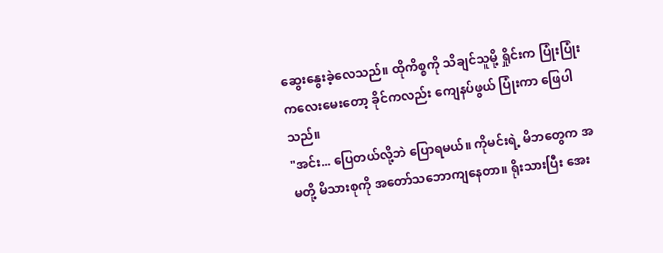ဆွေးနွေးခဲ့လေသည်။ ထိုကိစ္စကို သိချင်သူမို့ ရှိုင်းက ပြုံးပြုံးကလေးမေးတော့ ခိုင်ကလည်း ကျေနပ်ဖွယ် ပြုံးကာ ဖြေပါသည်။
"အင်း... ပြေတယ်လို့ဘဲ ပြောရမယ်။ ကိုမင်းရဲ့ မိဘတွေက အမတို့ မိသားစုကို အတော်သဘောကျနေတာ။ ရိုးသားပြီး အေး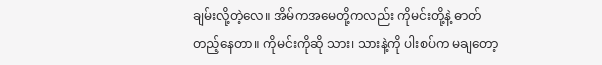ချမ်းလို့တဲ့လေ။ အိမ်ကအမေတို့ကလည်း ကိုမင်းတို့နဲ့ ဓာတ်တည့်နေတာ။ ကိုမင်းကိုဆို သား၊ သားနဲ့ကို ပါးစပ်က မချတော့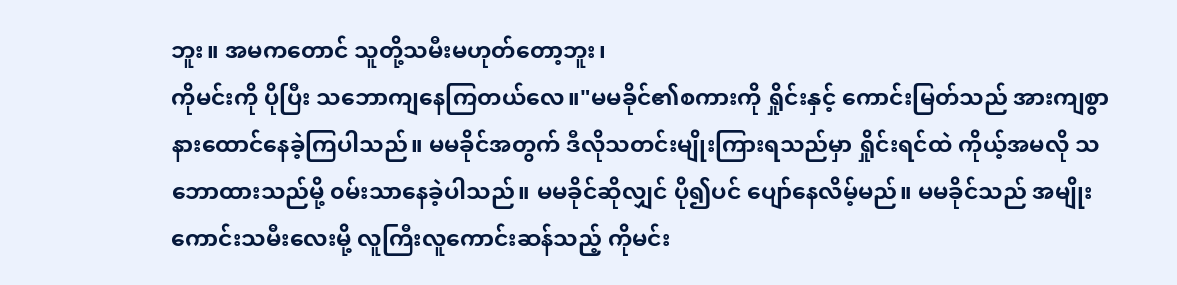ဘူး။ အမကတောင် သူတို့သမီးမဟုတ်တော့ဘူး၊
ကိုမင်းကို ပိုပြီး သဘောကျနေကြတယ်လေ။"မမခိုင်၏စကားကို ရှိုင်းနှင့် ကောင်းမြတ်သည် အားကျစွာ နားထောင်နေခဲ့ကြပါသည်။ မမခိုင်အတွက် ဒီလိုသတင်းမျိုးကြားရသည်မှာ ရှိုင်းရင်ထဲ ကိုယ့်အမလို သဘောထားသည်မို့ ၀မ်းသာနေခဲ့ပါသည်။ မမခိုင်ဆိုလျှင် ပို၍ပင် ပျော်နေလိမ့်မည်။ မမခိုင်သည် အမျိုးကောင်းသမီးလေးမို့ လူကြီးလူကောင်းဆန်သည့် ကိုမင်း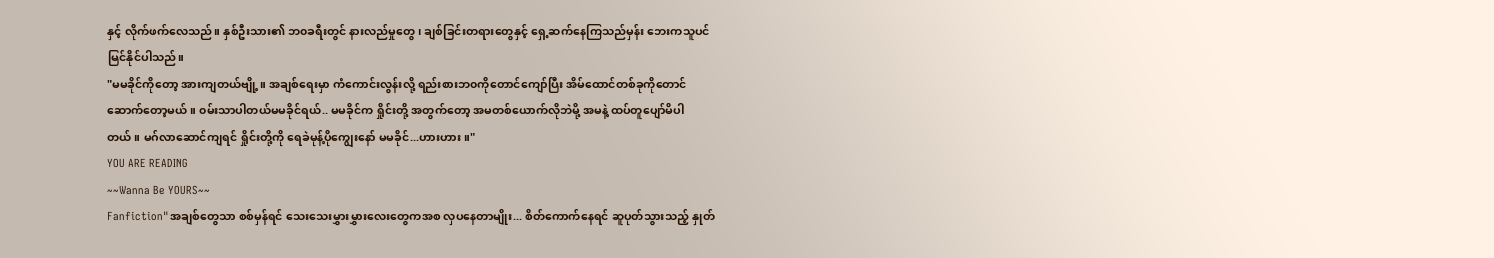နှင့် လိုက်ဖက်လေသည်။ နှစ်ဦးသား၏ ဘ၀ခရီးတွင် နားလည်မှုတွေ၊ ချစ်ခြင်းတရားတွေနှင့် ရှေ့ဆက်နေကြသည်မှန်း ဘေးကသူပင် မြင်နိုင်ပါသည်။
"မမခိုင်ကိုတော့ အားကျတယ်ဗျို့။ အချစ်ရေးမှာ ကံကောင်းလွန်းလို့ ရည်းစားဘ၀ကိုတောင်ကျော်ပြီး အိမ်ထောင်တစ်ခုကိုတောင် ဆောက်တော့မယ်။ ၀မ်းသာပါတယ်မမခိုင်ရယ်.. မမခိုင်က ရှိုင်းတို့ အတွက်တော့ အမတစ်ယောက်လိုဘဲမို့ အမနဲ့ ထပ်တူပျော်မိပါတယ်။ မဂ်လာဆောင်ကျရင် ရှိုင်းတို့ကို ရေခဲမုန့်ပိုကျွေးနော် မမခိုင်...ဟားဟား။"
YOU ARE READING
~~Wanna Be YOURS~~
Fanfiction"အချစ်တွေသာ စစ်မှန်ရင် သေးသေးမွှားမွှားလေးတွေကအစ လှပနေတာမျိုး... စိတ်ကောက်နေရင် ဆူပုတ်သွားသည့် နှုတ်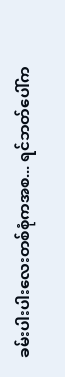ခမ်းပါးပါးလေးတစ်စုံကအစ... ရင်ဘတ်ပေါ်က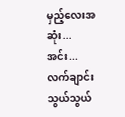မှည့်လေးအဆုံး... အင်း... လက်ချာင်းသွယ်သွယ်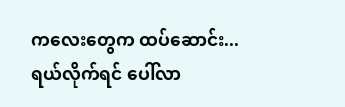ကလေးတွေက ထပ်ဆောင်း... ရယ်လိုက်ရင် ပေါ်လာ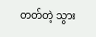တတ်တဲ့ သွား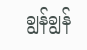ချွန်ချွန်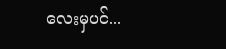လေးမှပင်...